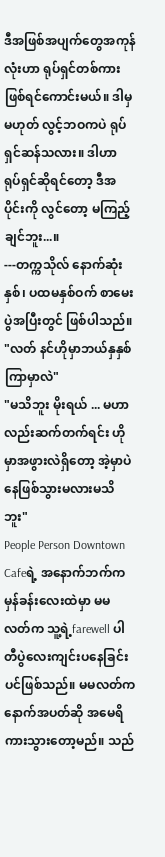ဒီအဖြစ်အပျက်တွေအကုန်လုံးဟာ ရုပ်ရှင်တစ်ကားဖြစ်ရင်ကောင်းမယ်။ ဒါမှမဟုတ် လွင့်ဘဝကပဲ ရုပ်ရှင်ဆန်သလား။ ဒါဟာ ရုပ်ရှင်ဆိုရင်တော့ ဒီအပိုင်းကို လွင်တော့ မကြည့်ချင်ဘူး...။
---တက္ကသိုလ် နောက်ဆုံးနှစ်၊ ပထမနှစ်ဝက် စာမေးပွဲအပြီးတွင် ဖြစ်ပါသည်။
"လတ် နင်ဟိုမှာဘယ်နှနှစ်ကြာမှာလဲ"
"မသိဘူး မိုးရယ် ... မဟာလည်းဆက်တက်ရင်း ဟိုမှာအဖွားလဲရှိတော့ အဲ့မှာပဲနေဖြစ်သွားမလားမသိဘူး"
People Person Downtown Cafeရဲ့ အနောက်ဘက်က မှန်ခန်းလေးထဲမှာ မမလတ်က သူ့ရဲ့farewell ပါတီပွဲလေးကျင်းပနေခြင်းပင်ဖြစ်သည်။ မမလတ်ကနောက်အပတ်ဆို အမေရိကားသွားတော့မည်။ သည်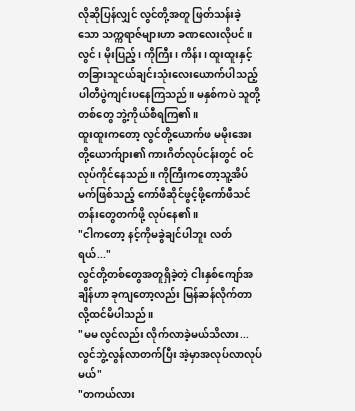လိုဆိုပြန်လျှင် လွင်တို့အတူ ဖြတ်သန်းခဲ့သော သက္ကရာဇ်များဟာ ခဏလေးလိုပင်။
လွင်၊ မိုးပြည့်၊ ကိုကြီး၊ ကိန်း၊ ထူးထူးနှင့် တခြားသူငယ်ချင်းသုံးလေးယောက်ပါသည့် ပါတီပွဲကျင်းပနေကြသည်။ မနှစ်ကပဲ သူတို့တစ်တွေ ဘွဲ့ကိုယ်စီရကြ၏။
ထူးထူးကတော့ လွင်တို့ယောက်ဖ မမိုးအေးတို့ယောက်ျား၏ ကားဂိတ်လုပ်ငန်းတွင် ဝင်လုပ်ကိုင်နေသည်။ ကိုကြီးကတော့သူ့အိပ်မက်ဖြစ်သည့် ကော်ဖီဆိုင်ဖွင့်ဖို့ကော်ဖီသင်တန်းတွေတက်ဖို့ လုပ်နေ၏။
"ငါကတော့ နင့်ကိုမခွဲချင်ပါဘူး လတ်ရယ်..."
လွင်တို့တစ်တွေအတူရှိခဲ့တဲ့ ငါးနှစ်ကျော်အချိန်ဟာ ခုကျတော့လည်း မြန်ဆန်လိုက်တာလို့ထင်မိပါသည်။
"မမ လွင်လည်း လိုက်လာခဲ့မယ်သိလား... လွင်ဘွဲ့လွန်လာတက်ပြီး အဲ့မှာအလုပ်လာလုပ်မယ်"
"တကယ်လား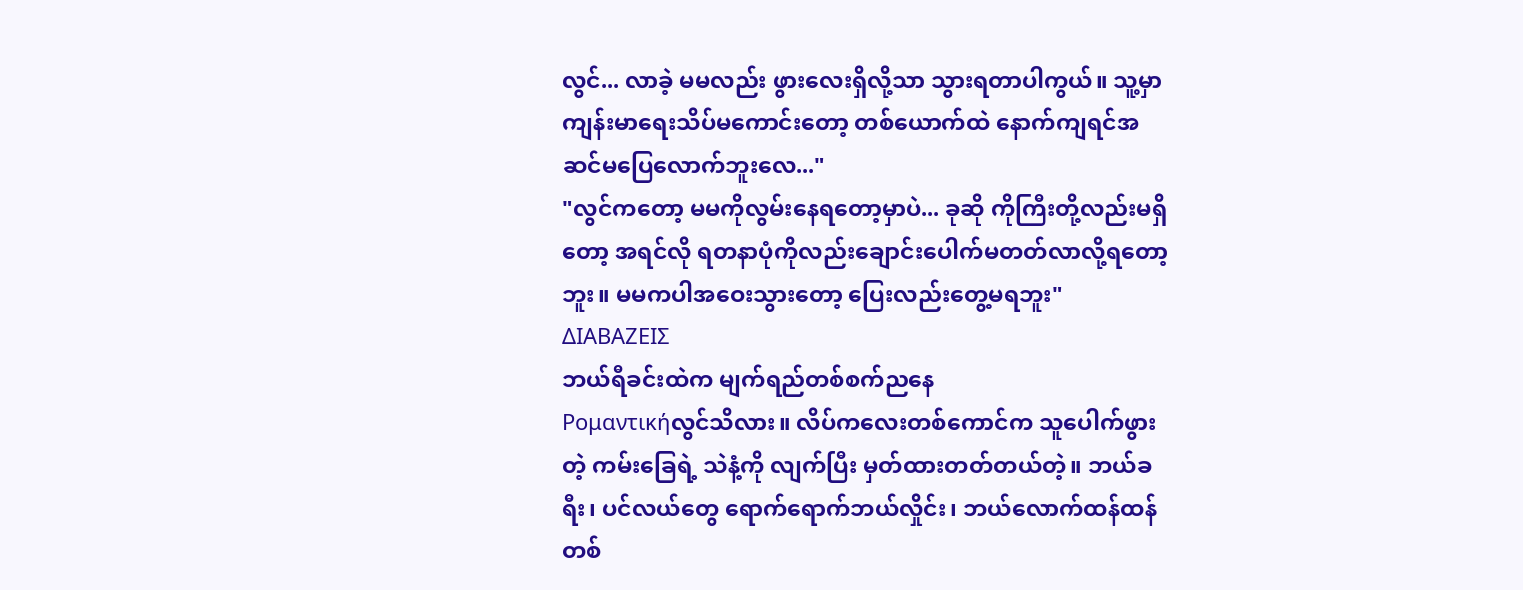လွင်... လာခဲ့ မမလည်း ဖွားလေးရှိလို့သာ သွားရတာပါကွယ်။ သူ့မှာ ကျန်းမာရေးသိပ်မကောင်းတော့ တစ်ယောက်ထဲ နောက်ကျရင်အဆင်မပြေလောက်ဘူးလေ..."
"လွင်ကတော့ မမကိုလွမ်းနေရတော့မှာပဲ... ခုဆို ကိုကြီးတို့လည်းမရှိတော့ အရင်လို ရတနာပုံကိုလည်းချောင်းပေါက်မတတ်လာလို့ရတော့ဘူး။ မမကပါအဝေးသွားတော့ ပြေးလည်းတွေ့မရဘူး"
ΔΙΑΒΑΖΕΙΣ
ဘယ်ရီခင်းထဲက မျက်ရည်တစ်စက်ညနေ
Ρομαντικήလွင်သိလား။ လိပ်ကလေးတစ်ကောင်က သူပေါက်ဖွားတဲ့ ကမ်းခြေရဲ့ သဲနံ့ကို လျက်ပြီး မှတ်ထားတတ်တယ်တဲ့။ ဘယ်ခရီး၊ ပင်လယ်တွေ ရောက်ရောက်ဘယ်လှိုင်း၊ ဘယ်လောက်ထန်ထန် တစ်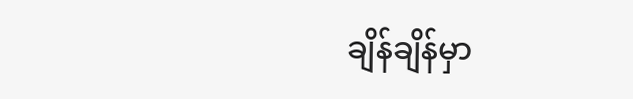ချိန်ချိန်မှာ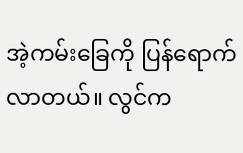အဲ့ကမ်းခြေကို ပြန်ရောက်လာတယ်။ လွင်က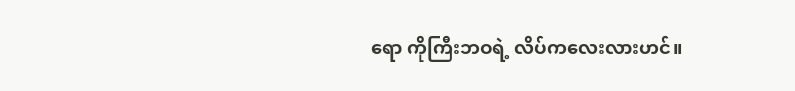ရော ကိုကြီးဘဝရဲ့ လိပ်ကလေးလားဟင်။